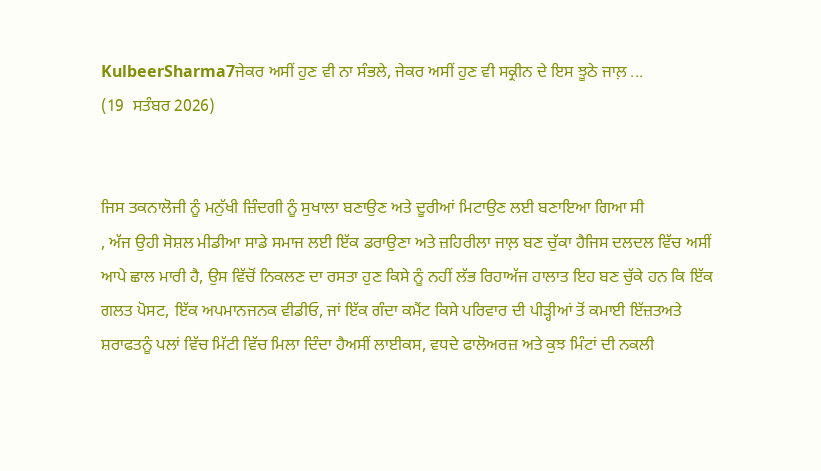KulbeerSharma7ਜੇਕਰ ਅਸੀਂ ਹੁਣ ਵੀ ਨਾ ਸੰਭਲੇ, ਜੇਕਰ ਅਸੀਂ ਹੁਣ ਵੀ ਸਕ੍ਰੀਨ ਦੇ ਇਸ ਝੂਠੇ ਜਾਲ਼ ...
(19  ਸਤੰਬਰ 2026)


ਜਿਸ ਤਕਨਾਲੋਜੀ ਨੂੰ ਮਨੁੱਖੀ ਜ਼ਿੰਦਗੀ ਨੂੰ ਸੁਖਾਲਾ ਬਣਾਉਣ ਅਤੇ ਦੂਰੀਆਂ ਮਿਟਾਉਣ ਲਈ ਬਣਾਇਆ ਗਿਆ ਸੀ
, ਅੱਜ ਉਹੀ ਸੋਸ਼ਲ ਮੀਡੀਆ ਸਾਡੇ ਸਮਾਜ ਲਈ ਇੱਕ ਡਰਾਉਣਾ ਅਤੇ ਜ਼ਹਿਰੀਲਾ ਜਾਲ਼ ਬਣ ਚੁੱਕਾ ਹੈਜਿਸ ਦਲਦਲ ਵਿੱਚ ਅਸੀਂ ਆਪੇ ਛਾਲ ਮਾਰੀ ਹੈ, ਉਸ ਵਿੱਚੋਂ ਨਿਕਲਣ ਦਾ ਰਸਤਾ ਹੁਣ ਕਿਸੇ ਨੂੰ ਨਹੀਂ ਲੱਭ ਰਿਹਾਅੱਜ ਹਾਲਾਤ ਇਹ ਬਣ ਚੁੱਕੇ ਹਨ ਕਿ ਇੱਕ ਗਲਤ ਪੋਸਟ, ਇੱਕ ਅਪਮਾਨਜਨਕ ਵੀਡੀਓ, ਜਾਂ ਇੱਕ ਗੰਦਾ ਕਮੈਂਟ ਕਿਸੇ ਪਰਿਵਾਰ ਦੀ ਪੀੜ੍ਹੀਆਂ ਤੋਂ ਕਮਾਈ ਇੱਜ਼ਤਅਤੇ ਸ਼ਰਾਫਤਨੂੰ ਪਲਾਂ ਵਿੱਚ ਮਿੱਟੀ ਵਿੱਚ ਮਿਲਾ ਦਿੰਦਾ ਹੈਅਸੀਂ ਲਾਈਕਸ, ਵਧਦੇ ਫਾਲੋਅਰਜ਼ ਅਤੇ ਕੁਝ ਮਿੰਟਾਂ ਦੀ ਨਕਲੀ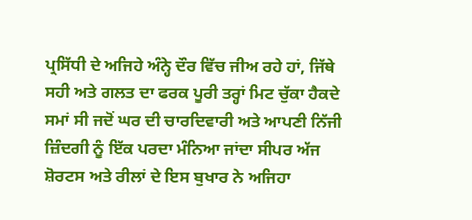ਪ੍ਰਸਿੱਧੀ ਦੇ ਅਜਿਹੇ ਅੰਨ੍ਹੇ ਦੌਰ ਵਿੱਚ ਜੀਅ ਰਹੇ ਹਾਂ, ਜਿੱਥੇ ਸਹੀ ਅਤੇ ਗਲਤ ਦਾ ਫਰਕ ਪੂਰੀ ਤਰ੍ਹਾਂ ਮਿਟ ਚੁੱਕਾ ਹੈਕਦੇ ਸਮਾਂ ਸੀ ਜਦੋਂ ਘਰ ਦੀ ਚਾਰਦਿਵਾਰੀ ਅਤੇ ਆਪਣੀ ਨਿੱਜੀ ਜ਼ਿੰਦਗੀ ਨੂੰ ਇੱਕ ਪਰਦਾ ਮੰਨਿਆ ਜਾਂਦਾ ਸੀਪਰ ਅੱਜ ਸ਼ੋਰਟਸ ਅਤੇ ਰੀਲਾਂ ਦੇ ਇਸ ਬੁਖਾਰ ਨੇ ਅਜਿਹਾ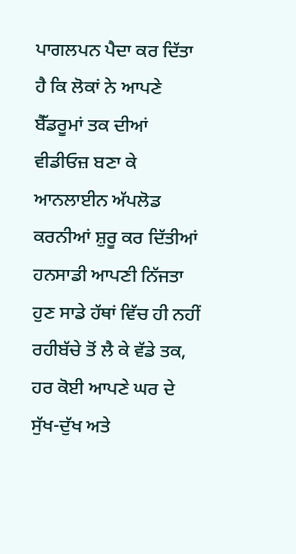ਪਾਗਲਪਨ ਪੈਦਾ ਕਰ ਦਿੱਤਾ ਹੈ ਕਿ ਲੋਕਾਂ ਨੇ ਆਪਣੇ ਬੈੱਡਰੂਮਾਂ ਤਕ ਦੀਆਂ ਵੀਡੀਓਜ਼ ਬਣਾ ਕੇ ਆਨਲਾਈਨ ਅੱਪਲੋਡ ਕਰਨੀਆਂ ਸ਼ੁਰੂ ਕਰ ਦਿੱਤੀਆਂ ਹਨਸਾਡੀ ਆਪਣੀ ਨਿੱਜਤਾ ਹੁਣ ਸਾਡੇ ਹੱਥਾਂ ਵਿੱਚ ਹੀ ਨਹੀਂ ਰਹੀਬੱਚੇ ਤੋਂ ਲੈ ਕੇ ਵੱਡੇ ਤਕ, ਹਰ ਕੋਈ ਆਪਣੇ ਘਰ ਦੇ ਸੁੱਖ-ਦੁੱਖ ਅਤੇ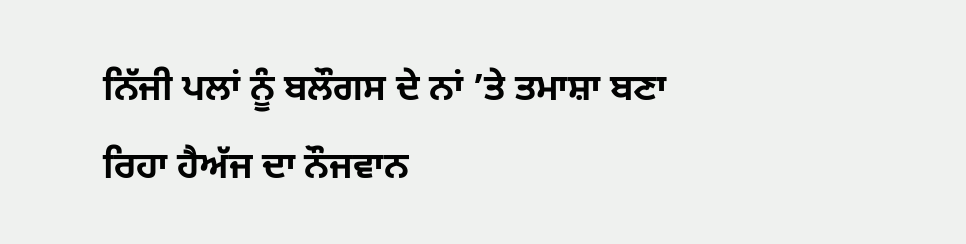ਨਿੱਜੀ ਪਲਾਂ ਨੂੰ ਬਲੌਗਸ ਦੇ ਨਾਂ ’ਤੇ ਤਮਾਸ਼ਾ ਬਣਾ ਰਿਹਾ ਹੈਅੱਜ ਦਾ ਨੌਜਵਾਨ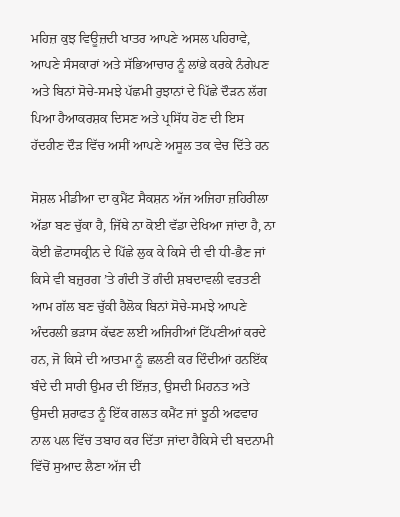ਮਹਿਜ਼ ਕੁਝ ਵਿਊਜ਼ਦੀ ਖਾਤਰ ਆਪਣੇ ਅਸਲ ਪਹਿਰਾਵੇ, ਆਪਣੇ ਸੰਸਕਾਰਾਂ ਅਤੇ ਸੱਭਿਆਚਾਰ ਨੂੰ ਲਾਂਭੇ ਕਰਕੇ ਨੰਗੇਪਣ ਅਤੇ ਬਿਨਾਂ ਸੋਚੇ-ਸਮਝੇ ਪੱਛਮੀ ਰੁਝਾਨਾਂ ਦੇ ਪਿੱਛੇ ਦੌੜਨ ਲੱਗ ਪਿਆ ਹੈਆਕਰਸ਼ਕ ਦਿਸਣ ਅਤੇ ਪ੍ਰਸਿੱਧ ਹੋਣ ਦੀ ਇਸ ਹੱਦਹੀਣ ਦੌੜ ਵਿੱਚ ਅਸੀਂ ਆਪਣੇ ਅਸੂਲ ਤਕ ਵੇਚ ਦਿੱਤੇ ਹਨ

ਸੋਸ਼ਲ ਮੀਡੀਆ ਦਾ ਕੁਮੈਂਟ ਸੈਕਸ਼ਨ ਅੱਜ ਅਜਿਹਾ ਜ਼ਹਿਰੀਲਾ ਅੱਡਾ ਬਣ ਚੁੱਕਾ ਹੈ, ਜਿੱਥੇ ਨਾ ਕੋਈ ਵੱਡਾ ਦੇਖਿਆ ਜਾਂਦਾ ਹੈ, ਨਾ ਕੋਈ ਛੋਟਾਸਕ੍ਰੀਨ ਦੇ ਪਿੱਛੇ ਲੁਕ ਕੇ ਕਿਸੇ ਦੀ ਵੀ ਧੀ-ਭੈਣ ਜਾਂ ਕਿਸੇ ਵੀ ਬਜ਼ੁਰਗ ’ਤੇ ਗੰਦੀ ਤੋਂ ਗੰਦੀ ਸ਼ਬਦਾਵਲੀ ਵਰਤਣੀ ਆਮ ਗੱਲ ਬਣ ਚੁੱਕੀ ਹੈਲੋਕ ਬਿਨਾਂ ਸੋਚੇ-ਸਮਝੇ ਆਪਣੇ ਅੰਦਰਲੀ ਭੜਾਸ ਕੱਢਣ ਲਈ ਅਜਿਹੀਆਂ ਟਿੱਪਣੀਆਂ ਕਰਦੇ ਹਨ, ਜੋ ਕਿਸੇ ਦੀ ਆਤਮਾ ਨੂੰ ਛਲਣੀ ਕਰ ਦਿੰਦੀਆਂ ਹਨਇੱਕ ਬੰਦੇ ਦੀ ਸਾਰੀ ਉਮਰ ਦੀ ਇੱਜ਼ਤ, ਉਸਦੀ ਮਿਹਨਤ ਅਤੇ ਉਸਦੀ ਸ਼ਰਾਫਤ ਨੂੰ ਇੱਕ ਗਲਤ ਕਮੈਂਟ ਜਾਂ ਝੂਠੀ ਅਫਵਾਹ ਨਾਲ ਪਲ ਵਿੱਚ ਤਬਾਹ ਕਰ ਦਿੱਤਾ ਜਾਂਦਾ ਹੈਕਿਸੇ ਦੀ ਬਦਨਾਮੀ ਵਿੱਚੋਂ ਸੁਆਦ ਲੈਣਾ ਅੱਜ ਦੀ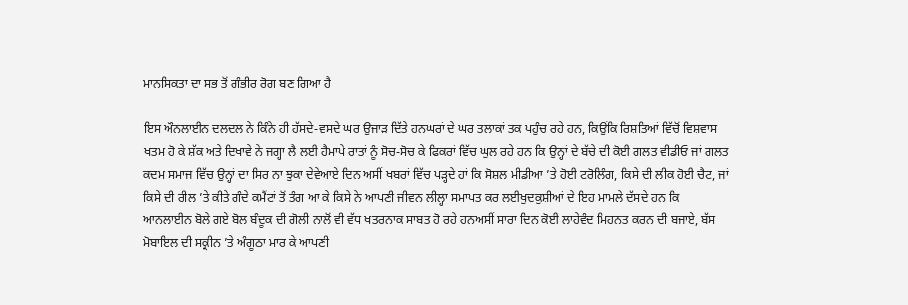ਮਾਨਸਿਕਤਾ ਦਾ ਸਭ ਤੋਂ ਗੰਭੀਰ ਰੋਗ ਬਣ ਗਿਆ ਹੈ

ਇਸ ਔਨਲਾਈਨ ਦਲਦਲ ਨੇ ਕਿੰਨੇ ਹੀ ਹੱਸਦੇ-ਵਸਦੇ ਘਰ ਉਜਾੜ ਦਿੱਤੇ ਹਨਘਰਾਂ ਦੇ ਘਰ ਤਲਾਕਾਂ ਤਕ ਪਹੁੰਚ ਰਹੇ ਹਨ, ਕਿਉਂਕਿ ਰਿਸ਼ਤਿਆਂ ਵਿੱਚੋਂ ਵਿਸ਼ਵਾਸ ਖਤਮ ਹੋ ਕੇ ਸ਼ੱਕ ਅਤੇ ਦਿਖਾਵੇ ਨੇ ਜਗ੍ਹਾ ਲੈ ਲਈ ਹੈਮਾਪੇ ਰਾਤਾਂ ਨੂੰ ਸੋਚ-ਸੋਚ ਕੇ ਫਿਕਰਾਂ ਵਿੱਚ ਘੁਲ ਰਹੇ ਹਨ ਕਿ ਉਨ੍ਹਾਂ ਦੇ ਬੱਚੇ ਦੀ ਕੋਈ ਗਲਤ ਵੀਡੀਓ ਜਾਂ ਗਲਤ ਕਦਮ ਸਮਾਜ ਵਿੱਚ ਉਨ੍ਹਾਂ ਦਾ ਸਿਰ ਨਾ ਝੁਕਾ ਦੇਵੇਆਏ ਦਿਨ ਅਸੀਂ ਖਬਰਾਂ ਵਿੱਚ ਪੜ੍ਹਦੇ ਹਾਂ ਕਿ ਸੋਸ਼ਲ ਮੀਡੀਆ ’ਤੇ ਹੋਈ ਟਰੋਲਿੰਗ, ਕਿਸੇ ਦੀ ਲੀਕ ਹੋਈ ਚੈਟ, ਜਾਂ ਕਿਸੇ ਦੀ ਰੀਲ ’ਤੇ ਕੀਤੇ ਗੰਦੇ ਕਮੈਂਟਾਂ ਤੋਂ ਤੰਗ ਆ ਕੇ ਕਿਸੇ ਨੇ ਆਪਣੀ ਜੀਵਨ ਲੀਲ੍ਹਾ ਸਮਾਪਤ ਕਰ ਲਈਖੁਦਕੁਸ਼ੀਆਂ ਦੇ ਇਹ ਮਾਮਲੇ ਦੱਸਦੇ ਹਨ ਕਿ ਆਨਲਾਈਨ ਬੋਲੇ ਗਏ ਬੋਲ ਬੰਦੂਕ ਦੀ ਗੋਲੀ ਨਾਲੋਂ ਵੀ ਵੱਧ ਖਤਰਨਾਕ ਸਾਬਤ ਹੋ ਰਹੇ ਹਨਅਸੀਂ ਸਾਰਾ ਦਿਨ ਕੋਈ ਲਾਹੇਵੰਦ ਮਿਹਨਤ ਕਰਨ ਦੀ ਬਜਾਏ, ਬੱਸ ਮੋਬਾਇਲ ਦੀ ਸਕ੍ਰੀਨ ’ਤੇ ਅੰਗੂਠਾ ਮਾਰ ਕੇ ਆਪਣੀ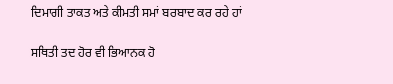ਦਿਮਾਗੀ ਤਾਕਤ ਅਤੇ ਕੀਮਤੀ ਸਮਾਂ ਬਰਬਾਦ ਕਰ ਰਹੇ ਹਾਂ

ਸਥਿਤੀ ਤਦ ਹੋਰ ਵੀ ਭਿਆਨਕ ਹੋ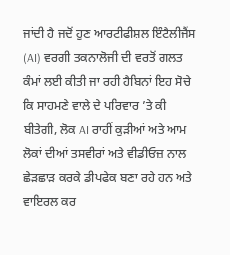ਜਾਂਦੀ ਹੈ ਜਦੋਂ ਹੁਣ ਆਰਟੀਫੀਸ਼ਲ ਇੰਟੈਲੀਜੈਂਸ (AI) ਵਰਗੀ ਤਕਨਾਲੋਜੀ ਦੀ ਵਰਤੋਂ ਗਲਤ ਕੰਮਾਂ ਲਈ ਕੀਤੀ ਜਾ ਰਹੀ ਹੈਬਿਨਾਂ ਇਹ ਸੋਚੇ ਕਿ ਸਾਹਮਣੇ ਵਾਲੇ ਦੇ ਪਰਿਵਾਰ ’ਤੇ ਕੀ ਬੀਤੇਗੀ, ਲੋਕ AI ਰਾਹੀਂ ਕੁੜੀਆਂ ਅਤੇ ਆਮ ਲੋਕਾਂ ਦੀਆਂ ਤਸਵੀਰਾਂ ਅਤੇ ਵੀਡੀਓਜ਼ ਨਾਲ ਛੇੜਛਾੜ ਕਰਕੇ ਡੀਪਫੇਕ ਬਣਾ ਰਹੇ ਹਨ ਅਤੇ ਵਾਇਰਲ ਕਰ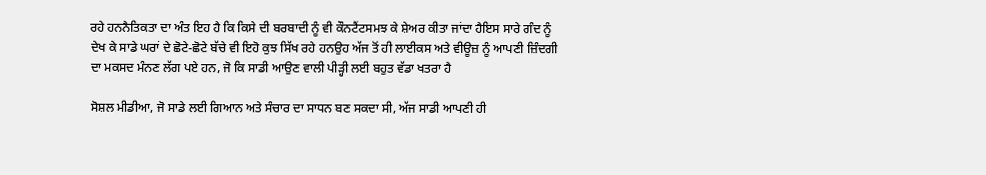ਰਹੇ ਹਨਨੈਤਿਕਤਾ ਦਾ ਅੰਤ ਇਹ ਹੈ ਕਿ ਕਿਸੇ ਦੀ ਬਰਬਾਦੀ ਨੂੰ ਵੀ ਕੌਨਟੈਂਟਸਮਝ ਕੇ ਸ਼ੇਅਰ ਕੀਤਾ ਜਾਂਦਾ ਹੈਇਸ ਸਾਰੇ ਗੰਦ ਨੂੰ ਦੇਖ ਕੇ ਸਾਡੇ ਘਰਾਂ ਦੇ ਛੋਟੇ-ਛੋਟੇ ਬੱਚੇ ਵੀ ਇਹੋ ਕੁਝ ਸਿੱਖ ਰਹੇ ਹਨਉਹ ਅੱਜ ਤੋਂ ਹੀ ਲਾਈਕਸ ਅਤੇ ਵੀਊਜ਼ ਨੂੰ ਆਪਣੀ ਜ਼ਿੰਦਗੀ ਦਾ ਮਕਸਦ ਮੰਨਣ ਲੱਗ ਪਏ ਹਨ, ਜੋ ਕਿ ਸਾਡੀ ਆਉਣ ਵਾਲੀ ਪੀੜ੍ਹੀ ਲਈ ਬਹੁਤ ਵੱਡਾ ਖਤਰਾ ਹੈ

ਸੋਸ਼ਲ ਮੀਡੀਆ, ਜੋ ਸਾਡੇ ਲਈ ਗਿਆਨ ਅਤੇ ਸੰਚਾਰ ਦਾ ਸਾਧਨ ਬਣ ਸਕਦਾ ਸੀ, ਅੱਜ ਸਾਡੀ ਆਪਣੀ ਹੀ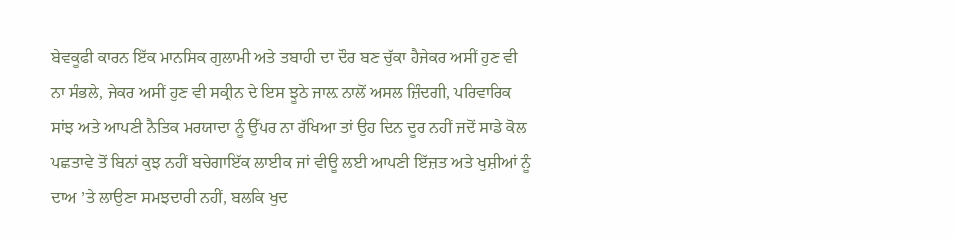ਬੇਵਕੂਫੀ ਕਾਰਨ ਇੱਕ ਮਾਨਸਿਕ ਗੁਲਾਮੀ ਅਤੇ ਤਬਾਹੀ ਦਾ ਦੌਰ ਬਣ ਚੁੱਕਾ ਹੈਜੇਕਰ ਅਸੀਂ ਹੁਣ ਵੀ ਨਾ ਸੰਭਲੇ, ਜੇਕਰ ਅਸੀਂ ਹੁਣ ਵੀ ਸਕ੍ਰੀਨ ਦੇ ਇਸ ਝੂਠੇ ਜਾਲ਼ ਨਾਲੋਂ ਅਸਲ ਜ਼ਿੰਦਗੀ, ਪਰਿਵਾਰਿਕ ਸਾਂਝ ਅਤੇ ਆਪਣੀ ਨੈਤਿਕ ਮਰਯਾਦਾ ਨੂੰ ਉੱਪਰ ਨਾ ਰੱਖਿਆ ਤਾਂ ਉਹ ਦਿਨ ਦੂਰ ਨਹੀਂ ਜਦੋਂ ਸਾਡੇ ਕੋਲ ਪਛਤਾਵੇ ਤੋਂ ਬਿਨਾਂ ਕੁਝ ਨਹੀਂ ਬਚੇਗਾਇੱਕ ਲਾਈਕ ਜਾਂ ਵੀਊ ਲਈ ਆਪਣੀ ਇੱਜ਼ਤ ਅਤੇ ਖੁਸ਼ੀਆਂ ਨੂੰ ਦਾਅ ’ਤੇ ਲਾਉਣਾ ਸਮਝਦਾਰੀ ਨਹੀਂ, ਬਲਕਿ ਖੁਦ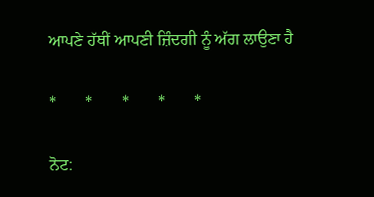ਆਪਣੇ ਹੱਥੀਂ ਆਪਣੀ ਜ਼ਿੰਦਗੀ ਨੂੰ ਅੱਗ ਲਾਉਣਾ ਹੈ

*       *       *       *       *

ਨੋਟ: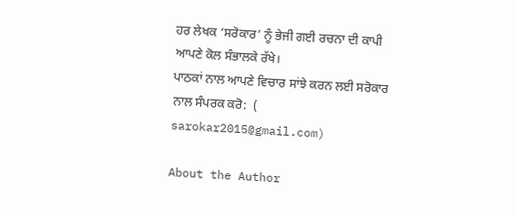ਹਰ ਲੇਖਕ ‘ਸਰੋਕਾਰ’ ਨੂੰ ਭੇਜੀ ਗਈ ਰਚਨਾ ਦੀ ਕਾਪੀ ਆਪਣੇ ਕੋਲ ਸੰਭਾਲਕੇ ਰੱਖੇ।
ਪਾਠਕਾਂ ਨਾਲ ਆਪਣੇ ਵਿਚਾਰ ਸਾਂਝੇ ਕਰਨ ਲਈ ਸਰੋਕਾਰ ਨਾਲ ਸੰਪਰਕ ਕਰੋ:  (
sarokar2015@gmail.com)

About the Author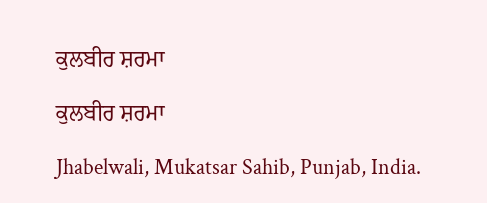ਕੁਲਬੀਰ ਸ਼ਰਮਾ

ਕੁਲਬੀਰ ਸ਼ਰਮਾ

Jhabelwali, Mukatsar Sahib, Punjab, India.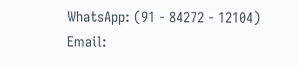WhatsApp: (91 - 84272 - 12104)
Email: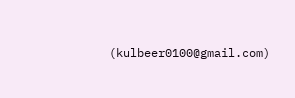(kulbeer0100@gmail.com)